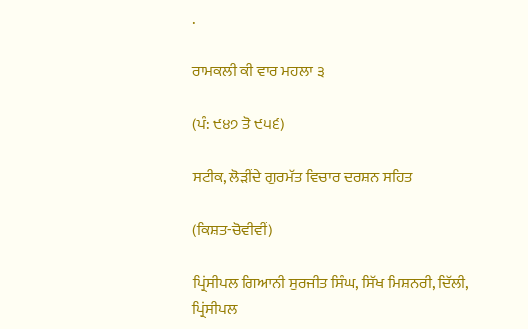.

ਰਾਮਕਲੀ ਕੀ ਵਾਰ ਮਹਲਾ ੩

(ਪੰ: ੯੪੭ ਤੋ ੯੫੬)

ਸਟੀਕ, ਲੋੜੀਂਦੇ ਗੁਰਮੱਤ ਵਿਚਾਰ ਦਰਸ਼ਨ ਸਹਿਤ

(ਕਿਸ਼ਤ-ਚੋਵੀਵੀਂ)

ਪ੍ਰਿਂਸੀਪਲ ਗਿਆਨੀ ਸੁਰਜੀਤ ਸਿੰਘ, ਸਿੱਖ ਮਿਸ਼ਨਰੀ, ਦਿੱਲੀ, ਪ੍ਰਿਂਸੀਪਲ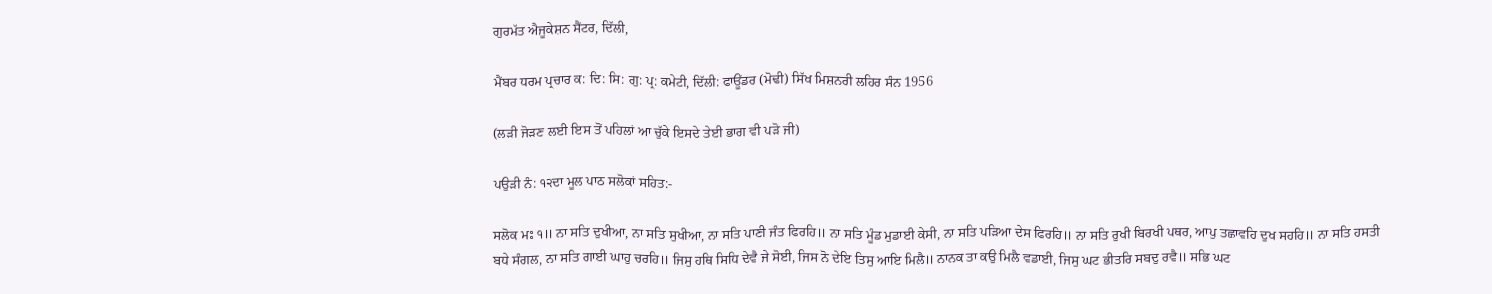ਗੁਰਮੱਤ ਐਜੂਕੇਸ਼ਨ ਸੈਂਟਰ, ਦਿੱਲੀ,

ਮੈਂਬਰ ਧਰਮ ਪ੍ਰਚਾਰ ਕ: ਦਿ: ਸਿ: ਗੁ: ਪ੍ਰ: ਕਮੇਟੀ, ਦਿੱਲੀ: ਫਾਊਂਡਰ (ਮੋਢੀ) ਸਿੱਖ ਮਿਸ਼ਨਰੀ ਲਹਿਰ ਸੰਨ 1956

(ਲੜੀ ਜੋੜਣ ਲਈ ਇਸ ਤੋਂ ਪਹਿਲਾਂ ਆ ਚੁੱਕੇ ਇਸਦੇ ਤੇਈ ਭਾਗ ਵੀ ਪੜੋ ਜੀ)

ਪਉੜੀ ਨੰ: ੧੨ਦਾ ਮੂਲ ਪਾਠ ਸਲੋਕਾਂ ਸਹਿਤ:-

ਸਲੋਕ ਮਃ ੧॥ ਨਾ ਸਤਿ ਦੁਖੀਆ, ਨਾ ਸਤਿ ਸੁਖੀਆ, ਨਾ ਸਤਿ ਪਾਣੀ ਜੰਤ ਫਿਰਹਿ॥ ਨਾ ਸਤਿ ਮੂੰਡ ਮੁਡਾਈ ਕੇਸੀ, ਨਾ ਸਤਿ ਪੜਿਆ ਦੇਸ ਫਿਰਹਿ॥ ਨਾ ਸਤਿ ਰੁਖੀ ਬਿਰਖੀ ਪਥਰ, ਆਪੁ ਤਛਾਵਹਿ ਦੁਖ ਸਹਹਿ॥ ਨਾ ਸਤਿ ਹਸਤੀ ਬਧੇ ਸੰਗਲ, ਨਾ ਸਤਿ ਗਾਈ ਘਾਹੁ ਚਰਹਿ॥ ਜਿਸੁ ਹਥਿ ਸਿਧਿ ਦੇਵੈ ਜੇ ਸੋਈ, ਜਿਸ ਨੋ ਦੇਇ ਤਿਸੁ ਆਇ ਮਿਲੈ॥ ਨਾਨਕ ਤਾ ਕਉ ਮਿਲੈ ਵਡਾਈ, ਜਿਸੁ ਘਟ ਭੀਤਰਿ ਸਬਦੁ ਰਵੈ॥ ਸਭਿ ਘਟ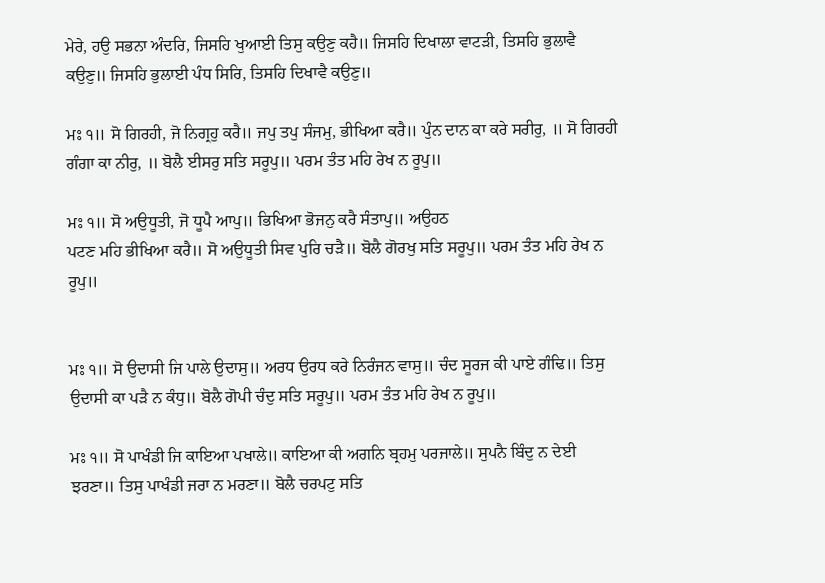ਮੇਰੇ, ਹਉ ਸਭਨਾ ਅੰਦਰਿ, ਜਿਸਹਿ ਖੁਆਈ ਤਿਸੁ ਕਉਣੁ ਕਹੈ॥ ਜਿਸਹਿ ਦਿਖਾਲਾ ਵਾਟੜੀ, ਤਿਸਹਿ ਭੁਲਾਵੈ ਕਉਣੁ॥ ਜਿਸਹਿ ਭੁਲਾਈ ਪੰਧ ਸਿਰਿ, ਤਿਸਹਿ ਦਿਖਾਵੈ ਕਉਣੁ॥

ਮਃ ੧॥ ਸੋ ਗਿਰਹੀ, ਜੋ ਨਿਗ੍ਰਹੁ ਕਰੈ॥ ਜਪੁ ਤਪੁ ਸੰਜਮੁ, ਭੀਖਿਆ ਕਰੈ॥ ਪੁੰਨ ਦਾਨ ਕਾ ਕਰੇ ਸਰੀਰੁ, ॥ ਸੋ ਗਿਰਹੀ ਗੰਗਾ ਕਾ ਨੀਰੁ, ॥ ਬੋਲੈ ਈਸਰੁ ਸਤਿ ਸਰੂਪੁ॥ ਪਰਮ ਤੰਤ ਮਹਿ ਰੇਖ ਨ ਰੂਪੁ॥

ਮਃ ੧॥ ਸੋ ਅਉਧੂਤੀ, ਜੋ ਧੂਪੈ ਆਪੁ॥ ਭਿਖਿਆ ਭੋਜਨੁ ਕਰੈ ਸੰਤਾਪੁ॥ ਅਉਹਠ
ਪਟਣ ਮਹਿ ਭੀਖਿਆ ਕਰੈ॥ ਸੋ ਅਉਧੂਤੀ ਸਿਵ ਪੁਰਿ ਚੜੈ॥ ਬੋਲੈ ਗੋਰਖੁ ਸਤਿ ਸਰੂਪੁ॥ ਪਰਮ ਤੰਤ ਮਹਿ ਰੇਖ ਨ ਰੂਪੁ॥


ਮਃ ੧॥ ਸੋ ਉਦਾਸੀ ਜਿ ਪਾਲੇ ਉਦਾਸੁ॥ ਅਰਧ ਉਰਧ ਕਰੇ ਨਿਰੰਜਨ ਵਾਸੁ॥ ਚੰਦ ਸੂਰਜ ਕੀ ਪਾਏ ਗੰਢਿ॥ ਤਿਸੁ ਉਦਾਸੀ ਕਾ ਪੜੈ ਨ ਕੰਧੁ॥ ਬੋਲੈ ਗੋਪੀ ਚੰਦੁ ਸਤਿ ਸਰੂਪੁ॥ ਪਰਮ ਤੰਤ ਮਹਿ ਰੇਖ ਨ ਰੂਪੁ॥

ਮਃ ੧॥ ਸੋ ਪਾਖੰਡੀ ਜਿ ਕਾਇਆ ਪਖਾਲੇ॥ ਕਾਇਆ ਕੀ ਅਗਨਿ ਬ੍ਰਹਮੁ ਪਰਜਾਲੇ॥ ਸੁਪਨੈ ਬਿੰਦੁ ਨ ਦੇਈ ਝਰਣਾ॥ ਤਿਸੁ ਪਾਖੰਡੀ ਜਰਾ ਨ ਮਰਣਾ॥ ਬੋਲੈ ਚਰਪਟੁ ਸਤਿ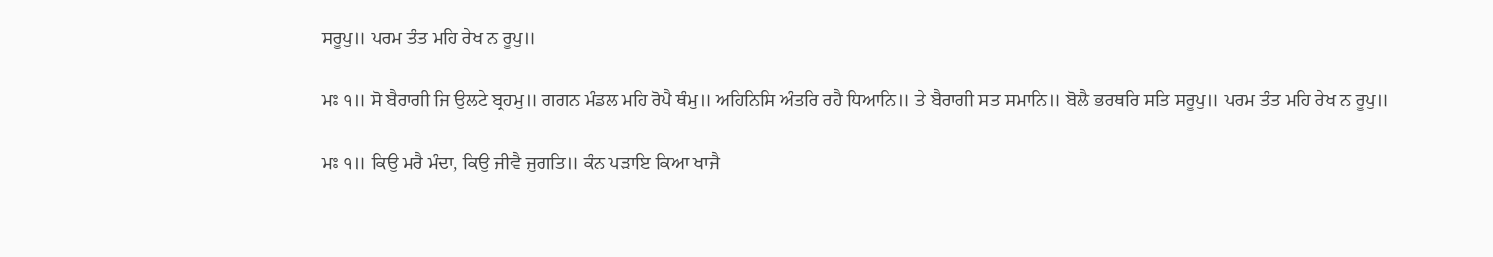ਸਰੂਪੁ॥ ਪਰਮ ਤੰਤ ਮਹਿ ਰੇਖ ਨ ਰੂਪੁ॥

ਮਃ ੧॥ ਸੋ ਬੈਰਾਗੀ ਜਿ ਉਲਟੇ ਬ੍ਰਹਮੁ॥ ਗਗਨ ਮੰਡਲ ਮਹਿ ਰੋਪੈ ਥੰਮੁ॥ ਅਹਿਨਿਸਿ ਅੰਤਰਿ ਰਹੈ ਧਿਆਨਿ॥ ਤੇ ਬੈਰਾਗੀ ਸਤ ਸਮਾਨਿ॥ ਬੋਲੈ ਭਰਥਰਿ ਸਤਿ ਸਰੂਪੁ॥ ਪਰਮ ਤੰਤ ਮਹਿ ਰੇਖ ਨ ਰੂਪੁ॥

ਮਃ ੧॥ ਕਿਉ ਮਰੈ ਮੰਦਾ, ਕਿਉ ਜੀਵੈ ਜੁਗਤਿ॥ ਕੰਨ ਪੜਾਇ ਕਿਆ ਖਾਜੈ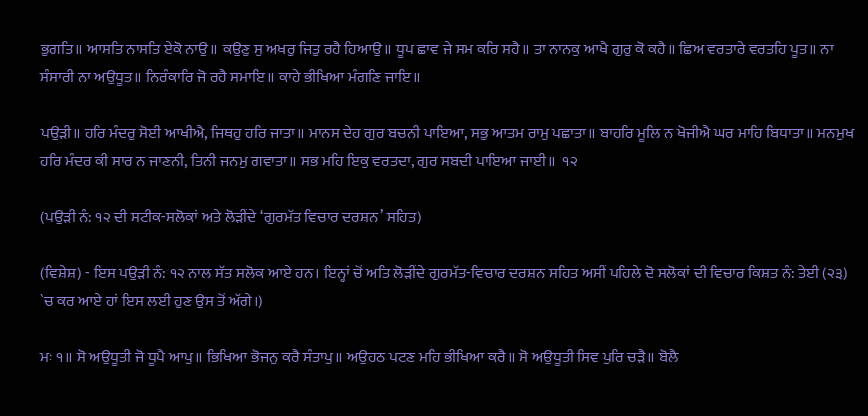ਭੁਗਤਿ॥ ਆਸਤਿ ਨਾਸਤਿ ਏਕੋ ਨਾਉ॥ ਕਉਣੁ ਸੁ ਅਖਰੁ ਜਿਤੁ ਰਹੈ ਹਿਆਉ॥ ਧੂਪ ਛਾਵ ਜੇ ਸਮ ਕਰਿ ਸਹੈ॥ ਤਾ ਨਾਨਕੁ ਆਖੈ ਗੁਰੁ ਕੋ ਕਹੈ॥ ਛਿਅ ਵਰਤਾਰੇ ਵਰਤਹਿ ਪੂਤ॥ ਨਾ ਸੰਸਾਰੀ ਨਾ ਅਉਧੂਤ॥ ਨਿਰੰਕਾਰਿ ਜੋ ਰਹੈ ਸਮਾਇ॥ ਕਾਹੇ ਭੀਖਿਆ ਮੰਗਣਿ ਜਾਇ॥

ਪਉੜੀ॥ ਹਰਿ ਮੰਦਰੁ ਸੋਈ ਆਖੀਐ, ਜਿਥਹੁ ਹਰਿ ਜਾਤਾ॥ ਮਾਨਸ ਦੇਹ ਗੁਰ ਬਚਨੀ ਪਾਇਆ, ਸਭੁ ਆਤਮ ਰਾਮੁ ਪਛਾਤਾ॥ ਬਾਹਰਿ ਮੂਲਿ ਨ ਖੋਜੀਐ ਘਰ ਮਾਹਿ ਬਿਧਾਤਾ॥ ਮਨਮੁਖ ਹਰਿ ਮੰਦਰ ਕੀ ਸਾਰ ਨ ਜਾਣਨੀ, ਤਿਨੀ ਜਨਮੁ ਗਵਾਤਾ॥ ਸਭ ਮਹਿ ਇਕੁ ਵਰਤਦਾ, ਗੁਰ ਸਬਦੀ ਪਾਇਆ ਜਾਈ॥  ੧੨

(ਪਉੜੀ ਨੰ: ੧੨ ਦੀ ਸਟੀਕ-ਸਲੋਕਾਂ ਅਤੇ ਲੋੜੀਂਦੇ ‘ਗੁਰਮੱਤ ਵਿਚਾਰ ਦਰਸ਼ਨ’ ਸਹਿਤ)

(ਵਿਸ਼ੇਸ਼) - ਇਸ ਪਉੜੀ ਨੰ: ੧੨ ਨਾਲ ਸੱਤ ਸਲੋਕ ਆਏ ਹਨ। ਇਨ੍ਹਾਂ ਚੋਂ ਅਤਿ ਲੋੜੀਂਦੇ ਗੁਰਮੱਤ-ਵਿਚਾਰ ਦਰਸ਼ਨ ਸਹਿਤ ਅਸੀਂ ਪਹਿਲੇ ਦੋ ਸਲੋਕਾਂ ਦੀ ਵਿਚਾਰ ਕਿਸ਼ਤ ਨੰ: ਤੇਈ (੨੩) `ਚ ਕਰ ਆਏ ਹਾਂ ਇਸ ਲਈ ਹੁਣ ਉਸ ਤੋਂ ਅੱਗੇ।)

ਮਃ ੧॥ ਸੋ ਅਉਧੂਤੀ ਜੋ ਧੂਪੈ ਆਪੁ॥ ਭਿਖਿਆ ਭੋਜਨੁ ਕਰੈ ਸੰਤਾਪੁ॥ ਅਉਹਠ ਪਟਣ ਮਹਿ ਭੀਖਿਆ ਕਰੈ॥ ਸੋ ਅਉਧੂਤੀ ਸਿਵ ਪੁਰਿ ਚੜੈ॥ ਬੋਲੈ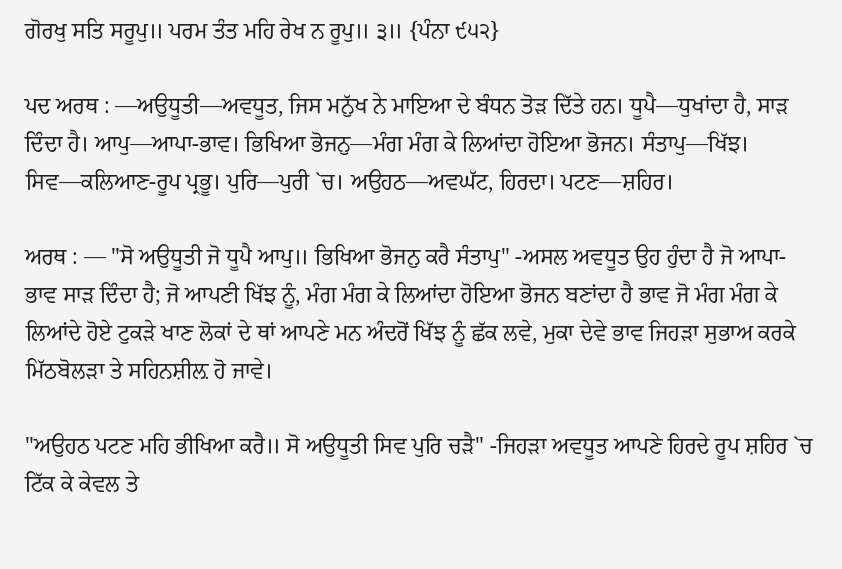ਗੋਰਖੁ ਸਤਿ ਸਰੂਪੁ॥ ਪਰਮ ਤੰਤ ਮਹਿ ਰੇਖ ਨ ਰੂਪੁ॥ ੩॥ {ਪੰਨਾ ੯੫੨}

ਪਦ ਅਰਥ : —ਅਉਧੂਤੀ—ਅਵਧੂਤ, ਜਿਸ ਮਨੁੱਖ ਨੇ ਮਾਇਆ ਦੇ ਬੰਧਨ ਤੋੜ ਦਿੱਤੇ ਹਨ। ਧੂਪੈ—ਧੁਖਾਂਦਾ ਹੈ, ਸਾੜ ਦਿੰਦਾ ਹੈ। ਆਪੁ—ਆਪਾ-ਭਾਵ। ਭਿਖਿਆ ਭੋਜਨੁ—ਮੰਗ ਮੰਗ ਕੇ ਲਿਆਂਦਾ ਹੋਇਆ ਭੋਜਨ। ਸੰਤਾਪੁ—ਖਿੱਝ। ਸਿਵ—ਕਲਿਆਣ-ਰੂਪ ਪ੍ਰਭੂ। ਪੁਰਿ—ਪੁਰੀ `ਚ। ਅਉਹਠ—ਅਵਘੱਟ, ਹਿਰਦਾ। ਪਟਣ—ਸ਼ਹਿਰ।

ਅਰਥ : — "ਸੋ ਅਉਧੂਤੀ ਜੋ ਧੂਪੈ ਆਪੁ॥ ਭਿਖਿਆ ਭੋਜਨੁ ਕਰੈ ਸੰਤਾਪੁ" -ਅਸਲ ਅਵਧੂਤ ਉਹ ਹੁੰਦਾ ਹੈ ਜੋ ਆਪਾ-ਭਾਵ ਸਾੜ ਦਿੰਦਾ ਹੈ; ਜੋ ਆਪਣੀ ਖਿੱਝ ਨੂੰ, ਮੰਗ ਮੰਗ ਕੇ ਲਿਆਂਦਾ ਹੋਇਆ ਭੋਜਨ ਬਣਾਂਦਾ ਹੈ ਭਾਵ ਜੋ ਮੰਗ ਮੰਗ ਕੇ ਲਿਆਂਦੇ ਹੋਏ ਟੁਕੜੇ ਖਾਣ ਲੋਕਾਂ ਦੇ ਥਾਂ ਆਪਣੇ ਮਨ ਅੰਦਰੋਂ ਖਿੱਝ ਨੂੰ ਛੱਕ ਲਵੇ, ਮੁਕਾ ਦੇਵੇ ਭਾਵ ਜਿਹੜਾ ਸੁਭਾਅ ਕਰਕੇ ਮਿੱਠਬੋਲੜਾ ਤੇ ਸਹਿਨਸ਼ੀਲ਼ ਹੋ ਜਾਵੇ।

"ਅਉਹਠ ਪਟਣ ਮਹਿ ਭੀਖਿਆ ਕਰੈ॥ ਸੋ ਅਉਧੂਤੀ ਸਿਵ ਪੁਰਿ ਚੜੈ" -ਜਿਹੜਾ ਅਵਧੂਤ ਆਪਣੇ ਹਿਰਦੇ ਰੂਪ ਸ਼ਹਿਰ `ਚ ਟਿੱਕ ਕੇ ਕੇਵਲ ਤੇ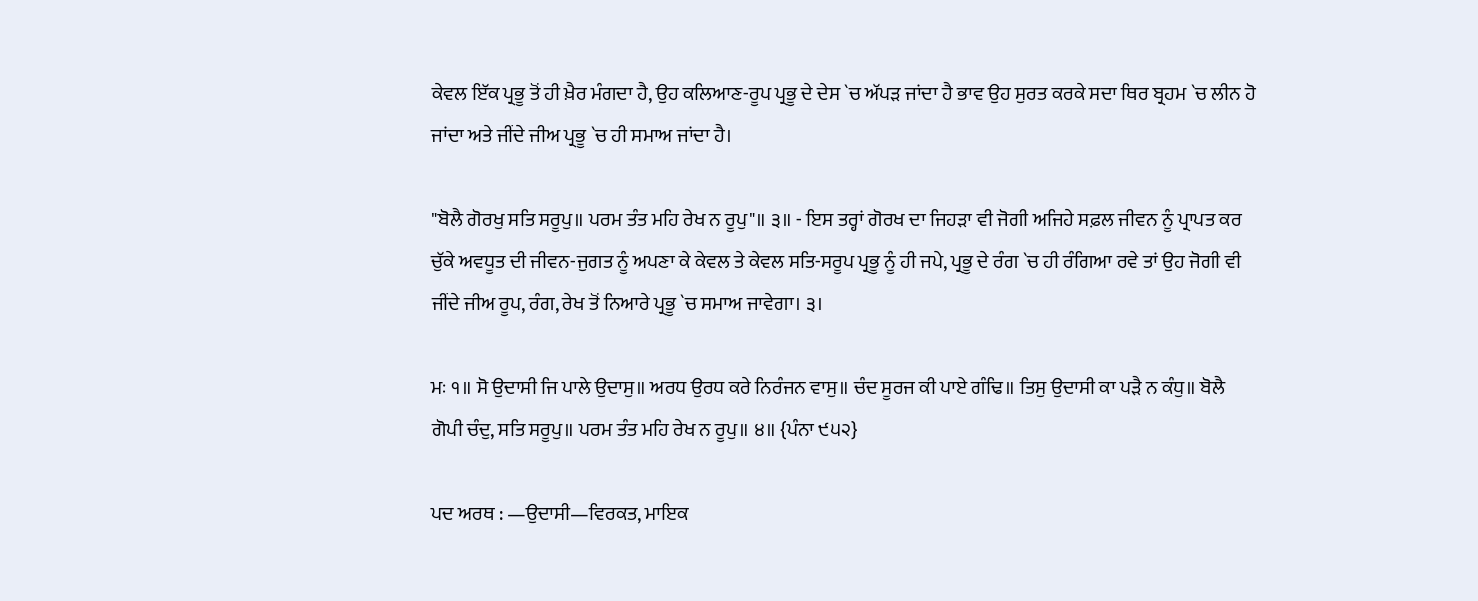ਕੇਵਲ ਇੱਕ ਪ੍ਰਭੂ ਤੋਂ ਹੀ ਖ਼ੈਰ ਮੰਗਦਾ ਹੈ, ਉਹ ਕਲਿਆਣ-ਰੂਪ ਪ੍ਰਭੂ ਦੇ ਦੇਸ `ਚ ਅੱਪੜ ਜਾਂਦਾ ਹੈ ਭਾਵ ਉਹ ਸੁਰਤ ਕਰਕੇ ਸਦਾ ਥਿਰ ਬ੍ਰਹਮ `ਚ ਲੀਨ ਹੋ ਜਾਂਦਾ ਅਤੇ ਜੀਂਦੇ ਜੀਅ ਪ੍ਰਭੂ `ਚ ਹੀ ਸਮਾਅ ਜਾਂਦਾ ਹੈ।

"ਬੋਲੈ ਗੋਰਖੁ ਸਤਿ ਸਰੂਪੁ॥ ਪਰਮ ਤੰਤ ਮਹਿ ਰੇਖ ਨ ਰੂਪੁ"॥ ੩॥ - ਇਸ ਤਰ੍ਹਾਂ ਗੋਰਖ ਦਾ ਜਿਹੜਾ ਵੀ ਜੋਗੀ ਅਜਿਹੇ ਸਫ਼ਲ ਜੀਵਨ ਨੂੰ ਪ੍ਰਾਪਤ ਕਰ ਚੁੱਕੇ ਅਵਧੂਤ ਦੀ ਜੀਵਨ-ਜੁਗਤ ਨੂੰ ਅਪਣਾ ਕੇ ਕੇਵਲ ਤੇ ਕੇਵਲ ਸਤਿ-ਸਰੂਪ ਪ੍ਰਭੂ ਨੂੰ ਹੀ ਜਪੇ, ਪ੍ਰਭੂ ਦੇ ਰੰਗ `ਚ ਹੀ ਰੰਗਿਆ ਰਵੇ ਤਾਂ ਉਹ ਜੋਗੀ ਵੀ ਜੀਂਦੇ ਜੀਅ ਰੂਪ, ਰੰਗ, ਰੇਖ ਤੋਂ ਨਿਆਰੇ ਪ੍ਰਭੂ `ਚ ਸਮਾਅ ਜਾਵੇਗਾ। ੩।

ਮਃ ੧॥ ਸੋ ਉਦਾਸੀ ਜਿ ਪਾਲੇ ਉਦਾਸੁ॥ ਅਰਧ ਉਰਧ ਕਰੇ ਨਿਰੰਜਨ ਵਾਸੁ॥ ਚੰਦ ਸੂਰਜ ਕੀ ਪਾਏ ਗੰਢਿ॥ ਤਿਸੁ ਉਦਾਸੀ ਕਾ ਪੜੈ ਨ ਕੰਧੁ॥ ਬੋਲੈ ਗੋਪੀ ਚੰਦੁ, ਸਤਿ ਸਰੂਪੁ॥ ਪਰਮ ਤੰਤ ਮਹਿ ਰੇਖ ਨ ਰੂਪੁ॥ ੪॥ {ਪੰਨਾ ੯੫੨}

ਪਦ ਅਰਥ : —ਉਦਾਸੀ—ਵਿਰਕਤ, ਮਾਇਕ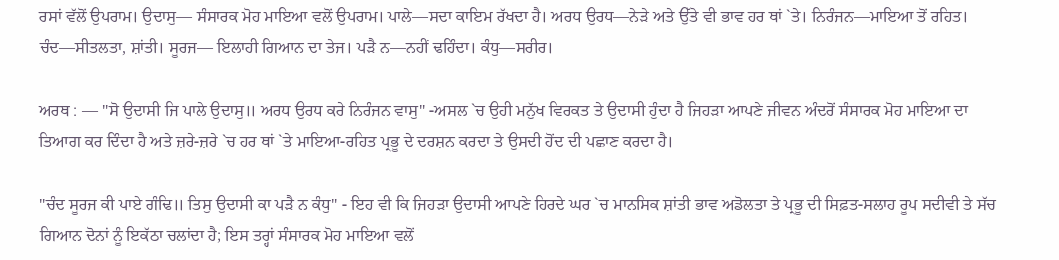ਰਸਾਂ ਵੱਲੋਂ ਉਪਰਾਮ। ਉਦਾਸੁ— ਸੰਸਾਰਕ ਮੋਹ ਮਾਇਆ ਵਲੋਂ ਉਪਰਾਮ। ਪਾਲੇ—ਸਦਾ ਕਾਇਮ ਰੱਖਦਾ ਹੈ। ਅਰਧ ਉਰਧ—ਨੇੜੇ ਅਤੇ ਉੱਤੇ ਵੀ ਭਾਵ ਹਰ ਥਾਂ `ਤੇ। ਨਿਰੰਜਨ—ਮਾਇਆ ਤੋਂ ਰਹਿਤ। ਚੰਦ—ਸੀਤਲਤਾ, ਸ਼ਾਂਤੀ। ਸੂਰਜ— ਇਲਾਹੀ ਗਿਆਨ ਦਾ ਤੇਜ। ਪੜੈ ਨ—ਨਹੀਂ ਢਹਿੰਦਾ। ਕੰਧੁ—ਸਰੀਰ।

ਅਰਥ : — "ਸੋ ਉਦਾਸੀ ਜਿ ਪਾਲੇ ਉਦਾਸੁ॥ ਅਰਧ ਉਰਧ ਕਰੇ ਨਿਰੰਜਨ ਵਾਸੁ" -ਅਸਲ `ਚ ਉਹੀ ਮਨੁੱਖ ਵਿਰਕਤ ਤੇ ਉਦਾਸੀ ਹੁੰਦਾ ਹੈ ਜਿਹੜਾ ਆਪਣੇ ਜੀਵਨ ਅੰਦਰੋਂ ਸੰਸਾਰਕ ਮੋਹ ਮਾਇਆ ਦਾ ਤਿਆਗ ਕਰ ਦਿੰਦਾ ਹੈ ਅਤੇ ਜ਼ਰੇ-ਜ਼ਰੇ `ਚ ਹਰ ਥਾਂ `ਤੇ ਮਾਇਆ-ਰਹਿਤ ਪ੍ਰਭੂ ਦੇ ਦਰਸ਼ਨ ਕਰਦਾ ਤੇ ਉਸਦੀ ਹੋਂਦ ਦੀ ਪਛਾਣ ਕਰਦਾ ਹੈ।

"ਚੰਦ ਸੂਰਜ ਕੀ ਪਾਏ ਗੰਢਿ॥ ਤਿਸੁ ਉਦਾਸੀ ਕਾ ਪੜੈ ਨ ਕੰਧੁ" - ਇਹ ਵੀ ਕਿ ਜਿਹੜਾ ਉਦਾਸੀ ਆਪਣੇ ਹਿਰਦੇ ਘਰ `ਚ ਮਾਨਸਿਕ ਸ਼ਾਂਤੀ ਭਾਵ ਅਡੋਲਤਾ ਤੇ ਪ੍ਰਭੂ ਦੀ ਸਿਫ਼ਤ-ਸਲਾਹ ਰੂਪ ਸਦੀਵੀ ਤੇ ਸੱਚ ਗਿਆਨ ਦੋਨਾਂ ਨੂੰ ਇਕੱਠਾ ਚਲਾਂਦਾ ਹੈ; ਇਸ ਤਰ੍ਹਾਂ ਸੰਸਾਰਕ ਮੋਹ ਮਾਇਆ ਵਲੋਂ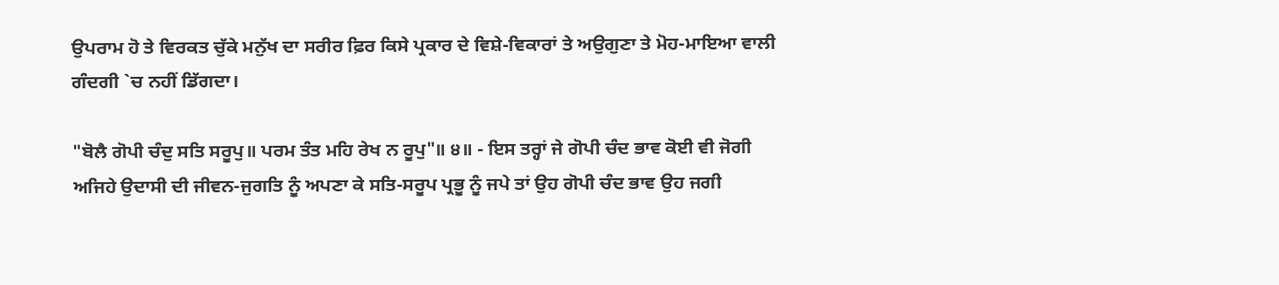ਉਪਰਾਮ ਹੋ ਤੇ ਵਿਰਕਤ ਚੁੱਕੇ ਮਨੁੱਖ ਦਾ ਸਰੀਰ ਫ਼ਿਰ ਕਿਸੇ ਪ੍ਰਕਾਰ ਦੇ ਵਿਸ਼ੇ-ਵਿਕਾਰਾਂ ਤੇ ਅਉਗੁਣਾ ਤੇ ਮੋਹ-ਮਾਇਆ ਵਾਲੀ ਗੰਦਗੀ `ਚ ਨਹੀਂ ਡਿੱਗਦਾ।

"ਬੋਲੈ ਗੋਪੀ ਚੰਦੁ ਸਤਿ ਸਰੂਪੁ॥ ਪਰਮ ਤੰਤ ਮਹਿ ਰੇਖ ਨ ਰੂਪੁ"॥ ੪॥ - ਇਸ ਤਰ੍ਹਾਂ ਜੇ ਗੋਪੀ ਚੰਦ ਭਾਵ ਕੋਈ ਵੀ ਜੋਗੀ ਅਜਿਹੇ ਉਦਾਸੀ ਦੀ ਜੀਵਨ-ਜੁਗਤਿ ਨੂੰ ਅਪਣਾ ਕੇ ਸਤਿ-ਸਰੂਪ ਪ੍ਰਭੂ ਨੂੰ ਜਪੇ ਤਾਂ ਉਹ ਗੋਪੀ ਚੰਦ ਭਾਵ ਉਹ ਜਗੀ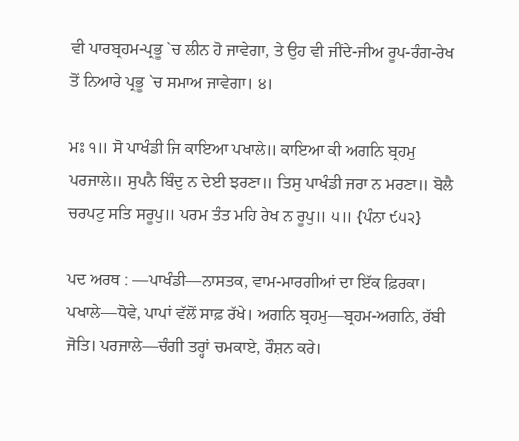ਵੀ ਪਾਰਬ੍ਰਹਮ-ਪ੍ਰਭੂ `ਚ ਲੀਨ ਹੋ ਜਾਵੇਗਾ, ਤੇ ਉਹ ਵੀ ਜੀਂਦੇ-ਜੀਅ ਰੂਪ-ਰੰਗ-ਰੇਖ ਤੋਂ ਨਿਆਰੇ ਪ੍ਰਭੂ `ਚ ਸਮਾਅ ਜਾਵੇਗਾ। ੪।

ਮਃ ੧॥ ਸੋ ਪਾਖੰਡੀ ਜਿ ਕਾਇਆ ਪਖਾਲੇ॥ ਕਾਇਆ ਕੀ ਅਗਨਿ ਬ੍ਰਹਮੁ ਪਰਜਾਲੇ॥ ਸੁਪਨੈ ਬਿੰਦੁ ਨ ਦੇਈ ਝਰਣਾ॥ ਤਿਸੁ ਪਾਖੰਡੀ ਜਰਾ ਨ ਮਰਣਾ॥ ਬੋਲੈ ਚਰਪਟੁ ਸਤਿ ਸਰੂਪੁ॥ ਪਰਮ ਤੰਤ ਮਹਿ ਰੇਖ ਨ ਰੂਪੁ॥ ੫॥ {ਪੰਨਾ ੯੫੨}

ਪਦ ਅਰਥ : —ਪਾਖੰਡੀ—ਨਾਸਤਕ, ਵਾਮ-ਮਾਰਗੀਆਂ ਦਾ ਇੱਕ ਫ਼ਿਰਕਾ। ਪਖਾਲੇ—ਧੋਵੇ, ਪਾਪਾਂ ਵੱਲੋਂ ਸਾਫ਼ ਰੱਖੇ। ਅਗਨਿ ਬ੍ਰਹਮੁ—ਬ੍ਰਹਮ-ਅਗਨਿ, ਰੱਬੀ ਜੋਤਿ। ਪਰਜਾਲੇ—ਚੰਗੀ ਤਰ੍ਹਾਂ ਚਮਕਾਏ, ਰੌਸ਼ਨ ਕਰੇ।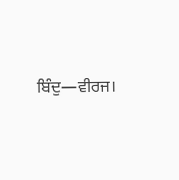ਬਿੰਦੁ—ਵੀਰਜ।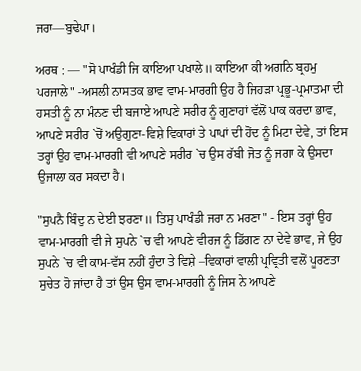ਜਰਾ—ਬੁਢੇਪਾ।

ਅਰਥ : — "ਸੋ ਪਾਖੰਡੀ ਜਿ ਕਾਇਆ ਪਖਾਲੇ॥ ਕਾਇਆ ਕੀ ਅਗਨਿ ਬ੍ਰਹਮੁ ਪਰਜਾਲੇ" -ਅਸਲੀ ਨਾਸਤਕ ਭਾਵ ਵਾਮ-ਮਾਰਗੀ ਉਹ ਹੈ ਜਿਹੜਾ ਪ੍ਰਭੂ-ਪ੍ਰਮਾਤਮਾ ਦੀ ਹਸਤੀ ਨੂੰ ਨਾ ਮੰਨਣ ਦੀ ਬਜਾਏ ਆਪਣੇ ਸਰੀਰ ਨੂੰ ਗੁਣਾਹਾਂ ਵੱਲੋਂ ਪਾਕ ਕਰਦਾ ਭਾਵ, ਆਪਣੇ ਸਰੀਰ `ਚੋਂ ਅਉਗੁਣਾ-ਵਿਸ਼ੇ ਵਿਕਾਰਾਂ ਤੇ ਪਾਪਾਂ ਦੀ ਹੋਂਦ ਨੂੰ ਮਿਟਾ ਦੇਵੇ, ਤਾਂ ਇਸ ਤਰ੍ਹਾਂ ਉਹ ਵਾਮ-ਮਾਰਗੀ ਵੀ ਆਪਣੇ ਸਰੀਰ `ਚ ਉਸ ਰੱਬੀ ਜੋਤ ਨੂੰ ਜਗਾ ਕੇ ਉਸਦਾ ਉਜਾਲਾ ਕਰ ਸਕਦਾ ਹੈ।

"ਸੁਪਨੈ ਬਿੰਦੁ ਨ ਦੇਈ ਝਰਣਾ॥ ਤਿਸੁ ਪਾਖੰਡੀ ਜਰਾ ਨ ਮਰਣਾ" - ਇਸ ਤਰ੍ਹਾਂ ਉਹ ਵਾਮ-ਮਾਰਗੀ ਵੀ ਜੇ ਸੁਪਨੇ `ਚ ਵੀ ਆਪਣੇ ਵੀਰਜ ਨੂੰ ਡਿੱਗਣ ਨਾ ਦੇਵੇ ਭਾਵ, ਜੇ ਉਹ ਸੁਪਨੇ `ਚ ਵੀ ਕਾਮ-ਵੱਸ ਨਹੀਂ ਹੁੰਦਾ ਤੇ ਵਿਸ਼ੇ –ਵਿਕਾਰਾਂ ਵਾਲੀ ਪ੍ਰਵ੍ਰਿਤੀ ਵਲੋਂ ਪੂਰਣਤਾ ਸੁਚੇਤ ਹੋ ਜਾਂਦਾ ਹੈ ਤਾਂ ਉਸ ਉਸ ਵਾਮ-ਮਾਰਗੀ ਨੂੰ ਜਿਸ ਨੇ ਆਪਣੇ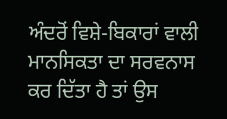ਅੰਦਰੋਂ ਵਿਸ਼ੇ-ਬਿਕਾਰਾਂ ਵਾਲੀ ਮਾਨਸਿਕਤਾ ਦਾ ਸਰਵਨਾਸ ਕਰ ਦਿੱਤਾ ਹੈ ਤਾਂ ਉਸ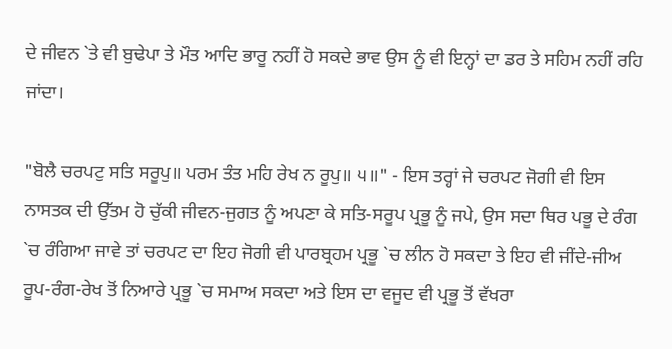ਦੇ ਜੀਵਨ `ਤੇ ਵੀ ਬੁਢੇਪਾ ਤੇ ਮੌਤ ਆਦਿ ਭਾਰੂ ਨਹੀਂ ਹੋ ਸਕਦੇ ਭਾਵ ਉਸ ਨੂੰ ਵੀ ਇਨ੍ਹਾਂ ਦਾ ਡਰ ਤੇ ਸਹਿਮ ਨਹੀਂ ਰਹਿ ਜਾਂਦਾ।

"ਬੋਲੈ ਚਰਪਟੁ ਸਤਿ ਸਰੂਪੁ॥ ਪਰਮ ਤੰਤ ਮਹਿ ਰੇਖ ਨ ਰੂਪੁ॥ ੫॥" - ਇਸ ਤਰ੍ਹਾਂ ਜੇ ਚਰਪਟ ਜੋਗੀ ਵੀ ਇਸ ਨਾਸਤਕ ਦੀ ਉੱਤਮ ਹੋ ਚੁੱਕੀ ਜੀਵਨ-ਜੁਗਤ ਨੂੰ ਅਪਣਾ ਕੇ ਸਤਿ-ਸਰੂਪ ਪ੍ਰਭੂ ਨੂੰ ਜਪੇ, ਉਸ ਸਦਾ ਥਿਰ ਪਭੂ ਦੇ ਰੰਗ `ਚ ਰੰਗਿਆ ਜਾਵੇ ਤਾਂ ਚਰਪਟ ਦਾ ਇਹ ਜੋਗੀ ਵੀ ਪਾਰਬ੍ਰਹਮ ਪ੍ਰਭੂ `ਚ ਲੀਨ ਹੋ ਸਕਦਾ ਤੇ ਇਹ ਵੀ ਜੀਂਦੇ-ਜੀਅ ਰੂਪ-ਰੰਗ-ਰੇਖ ਤੋਂ ਨਿਆਰੇ ਪ੍ਰਭੂ `ਚ ਸਮਾਅ ਸਕਦਾ ਅਤੇ ਇਸ ਦਾ ਵਜੂਦ ਵੀ ਪ੍ਰਭੂ ਤੋਂ ਵੱਖਰਾ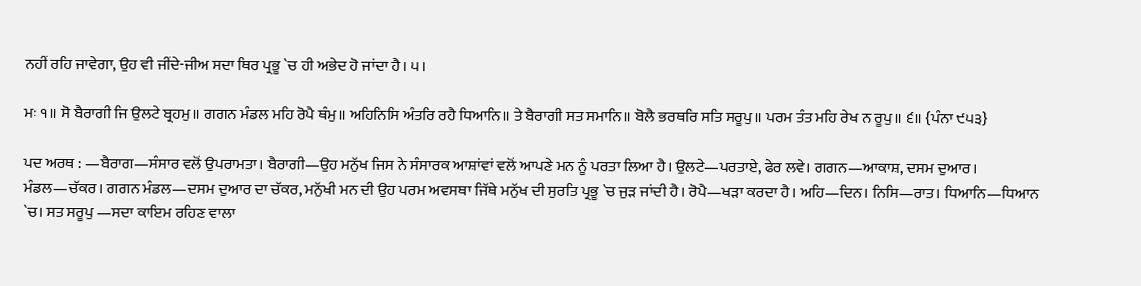ਨਹੀਂ ਰਹਿ ਜਾਵੇਗਾ, ਉਹ ਵੀ ਜੀਂਦੇ-ਜੀਅ ਸਦਾ ਥਿਰ ਪ੍ਰਭੂ `ਚ ਹੀ ਅਭੇਦ ਹੋ ਜਾਂਦਾ ਹੈ। ੫।

ਮਃ ੧॥ ਸੋ ਬੈਰਾਗੀ ਜਿ ਉਲਟੇ ਬ੍ਰਹਮੁ॥ ਗਗਨ ਮੰਡਲ ਮਹਿ ਰੋਪੈ ਥੰਮੁ॥ ਅਹਿਨਿਸਿ ਅੰਤਰਿ ਰਹੈ ਧਿਆਨਿ॥ ਤੇ ਬੈਰਾਗੀ ਸਤ ਸਮਾਨਿ॥ ਬੋਲੈ ਭਰਥਰਿ ਸਤਿ ਸਰੂਪੁ॥ ਪਰਮ ਤੰਤ ਮਹਿ ਰੇਖ ਨ ਰੂਪੁ॥ ੬॥ {ਪੰਨਾ ੯੫੩}

ਪਦ ਅਰਥ : —ਬੈਰਾਗ—ਸੰਸਾਰ ਵਲੋਂ ਉਪਰਾਮਤਾ। ਬੈਰਾਗੀ—ਉਹ ਮਨੁੱਖ ਜਿਸ ਨੇ ਸੰਸਾਰਕ ਆਸ਼ਾਂਵਾਂ ਵਲੋਂ ਆਪਣੇ ਮਨ ਨੂੰ ਪਰਤਾ ਲਿਆ ਹੈ। ਉਲਟੇ—ਪਰਤਾਏ, ਫੇਰ ਲਵੇ। ਗਗਨ—ਆਕਾਸ਼, ਦਸਮ ਦੁਆਰ। ਮੰਡਲ—ਚੱਕਰ। ਗਗਨ ਮੰਡਲ—ਦਸਮ ਦੁਆਰ ਦਾ ਚੱਕਰ, ਮਨੁੱਖੀ ਮਨ ਦੀ ਉਹ ਪਰਮ ਅਵਸਥਾ ਜਿੱਥੇ ਮਨੁੱਖ ਦੀ ਸੁਰਤਿ ਪ੍ਰਭੂ `ਚ ਜੁੜ ਜਾਂਦੀ ਹੈ। ਰੋਪੈ—ਖੜਾ ਕਰਦਾ ਹੈ। ਅਹਿ—ਦਿਨ। ਨਿਸਿ—ਰਾਤ। ਧਿਆਨਿ—ਧਿਆਨ `ਚ। ਸਤ ਸਰੂਪੁ —ਸਦਾ ਕਾਇਮ ਰਹਿਣ ਵਾਲਾ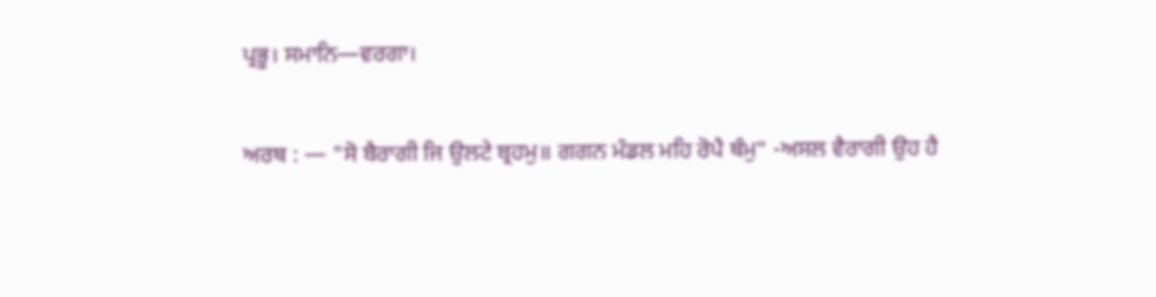ਪ੍ਰਭੂ। ਸਮਾਨਿ—ਵਰਗਾ।

ਅਰਥ : — "ਸੋ ਬੈਰਾਗੀ ਜਿ ਉਲਟੇ ਬ੍ਰਹਮੁ॥ ਗਗਨ ਮੰਡਲ ਮਹਿ ਰੋਪੈ ਥੰਮੁ" -ਅਸਲ ਵੈਰਾਗੀ ਉਹ ਹੈ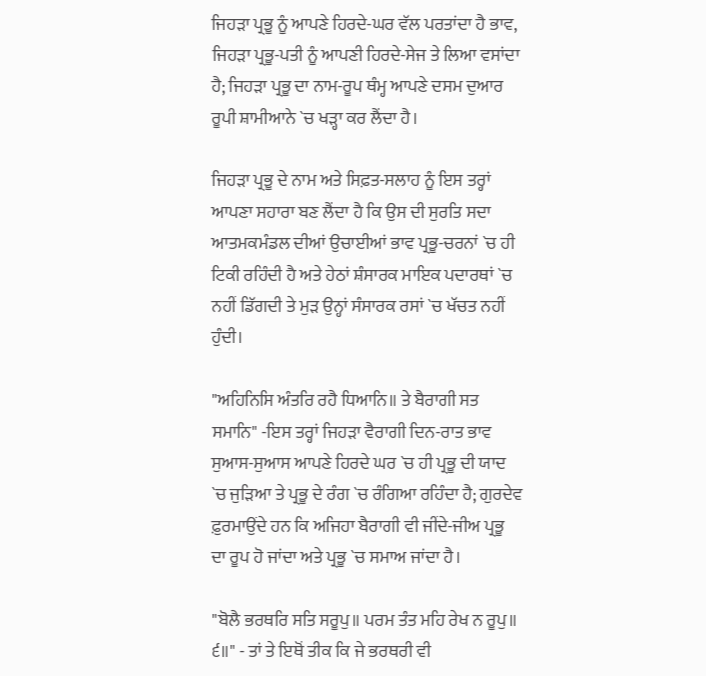ਜਿਹੜਾ ਪ੍ਰਭੂ ਨੂੰ ਆਪਣੇ ਹਿਰਦੇ-ਘਰ ਵੱਲ ਪਰਤਾਂਦਾ ਹੈ ਭਾਵ, ਜਿਹੜਾ ਪ੍ਰਭੂ-ਪਤੀ ਨੂੰ ਆਪਣੀ ਹਿਰਦੇ-ਸੇਜ ਤੇ ਲਿਆ ਵਸਾਂਦਾ ਹੈ; ਜਿਹੜਾ ਪ੍ਰਭੂ ਦਾ ਨਾਮ-ਰੂਪ ਥੰਮ੍ਹ ਆਪਣੇ ਦਸਮ ਦੁਆਰ ਰੂਪੀ ਸ਼ਾਮੀਆਨੇ `ਚ ਖੜ੍ਹਾ ਕਰ ਲੈਂਦਾ ਹੈ।

ਜਿਹੜਾ ਪ੍ਰਭੂ ਦੇ ਨਾਮ ਅਤੇ ਸਿਫ਼ਤ-ਸਲਾਹ ਨੂੰ ਇਸ ਤਰ੍ਹਾਂ ਆਪਣਾ ਸਹਾਰਾ ਬਣ ਲੈਂਦਾ ਹੈ ਕਿ ਉਸ ਦੀ ਸੁਰਤਿ ਸਦਾ ਆਤਮਕਮੰਡਲ ਦੀਆਂ ਉਚਾਈਆਂ ਭਾਵ ਪ੍ਰਭੂ-ਚਰਨਾਂ `ਚ ਹੀ ਟਿਕੀ ਰਹਿੰਦੀ ਹੈ ਅਤੇ ਹੇਠਾਂ ਸ਼ੰਸਾਰਕ ਮਾਇਕ ਪਦਾਰਥਾਂ `ਚ ਨਹੀਂ ਡਿੱਗਦੀ ਤੇ ਮੁੜ ਉਨ੍ਹਾਂ ਸੰਸਾਰਕ ਰਸਾਂ `ਚ ਖੱਚਤ ਨਹੀਂ ਹੁੰਦੀ।

"ਅਹਿਨਿਸਿ ਅੰਤਰਿ ਰਹੈ ਧਿਆਨਿ॥ ਤੇ ਬੈਰਾਗੀ ਸਤ ਸਮਾਨਿ" -ਇਸ ਤਰ੍ਹਾਂ ਜਿਹੜਾ ਵੈਰਾਗੀ ਦਿਨ-ਰਾਤ ਭਾਵ ਸੁਆਸ-ਸੁਆਸ ਆਪਣੇ ਹਿਰਦੇ ਘਰ `ਚ ਹੀ ਪ੍ਰਭੂ ਦੀ ਯਾਦ `ਚ ਜੁੜਿਆ ਤੇ ਪ੍ਰਭੂ ਦੇ ਰੰਗ `ਚ ਰੰਗਿਆ ਰਹਿੰਦਾ ਹੈ; ਗੁਰਦੇਵ ਫ਼ੁਰਮਾਉਂਦੇ ਹਨ ਕਿ ਅਜਿਹਾ ਬੈਰਾਗੀ ਵੀ ਜੀਂਦੇ-ਜੀਅ ਪ੍ਰਭੂ ਦਾ ਰੂਪ ਹੋ ਜਾਂਦਾ ਅਤੇ ਪ੍ਰਭੂ `ਚ ਸਮਾਅ ਜਾਂਦਾ ਹੈ।

"ਬੋਲੈ ਭਰਥਰਿ ਸਤਿ ਸਰੂਪੁ॥ ਪਰਮ ਤੰਤ ਮਹਿ ਰੇਖ ਨ ਰੂਪੁ॥ ੬॥" - ਤਾਂ ਤੇ ਇਥੋਂ ਤੀਕ ਕਿ ਜੇ ਭਰਥਰੀ ਵੀ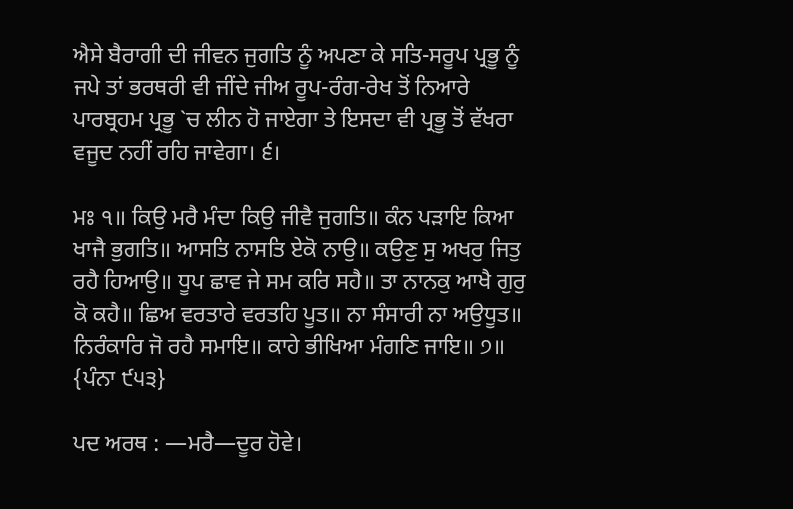ਐਸੇ ਬੈਰਾਗੀ ਦੀ ਜੀਵਨ ਜੁਗਤਿ ਨੂੰ ਅਪਣਾ ਕੇ ਸਤਿ-ਸਰੂਪ ਪ੍ਰਭੂ ਨੂੰ ਜਪੇ ਤਾਂ ਭਰਥਰੀ ਵੀ ਜੀਂਦੇ ਜੀਅ ਰੂਪ-ਰੰਗ-ਰੇਖ ਤੋਂ ਨਿਆਰੇ ਪਾਰਬ੍ਰਹਮ ਪ੍ਰਭੂ `ਚ ਲੀਨ ਹੋ ਜਾਏਗਾ ਤੇ ਇਸਦਾ ਵੀ ਪ੍ਰਭੂ ਤੋਂ ਵੱਖਰਾ ਵਜੂਦ ਨਹੀਂ ਰਹਿ ਜਾਵੇਗਾ। ੬।

ਮਃ ੧॥ ਕਿਉ ਮਰੈ ਮੰਦਾ ਕਿਉ ਜੀਵੈ ਜੁਗਤਿ॥ ਕੰਨ ਪੜਾਇ ਕਿਆ ਖਾਜੈ ਭੁਗਤਿ॥ ਆਸਤਿ ਨਾਸਤਿ ਏਕੋ ਨਾਉ॥ ਕਉਣੁ ਸੁ ਅਖਰੁ ਜਿਤੁ ਰਹੈ ਹਿਆਉ॥ ਧੂਪ ਛਾਵ ਜੇ ਸਮ ਕਰਿ ਸਹੈ॥ ਤਾ ਨਾਨਕੁ ਆਖੈ ਗੁਰੁ ਕੋ ਕਹੈ॥ ਛਿਅ ਵਰਤਾਰੇ ਵਰਤਹਿ ਪੂਤ॥ ਨਾ ਸੰਸਾਰੀ ਨਾ ਅਉਧੂਤ॥ ਨਿਰੰਕਾਰਿ ਜੋ ਰਹੈ ਸਮਾਇ॥ ਕਾਹੇ ਭੀਖਿਆ ਮੰਗਣਿ ਜਾਇ॥ ੭॥ {ਪੰਨਾ ੯੫੩}

ਪਦ ਅਰਥ : —ਮਰੈ—ਦੂਰ ਹੋਵੇ।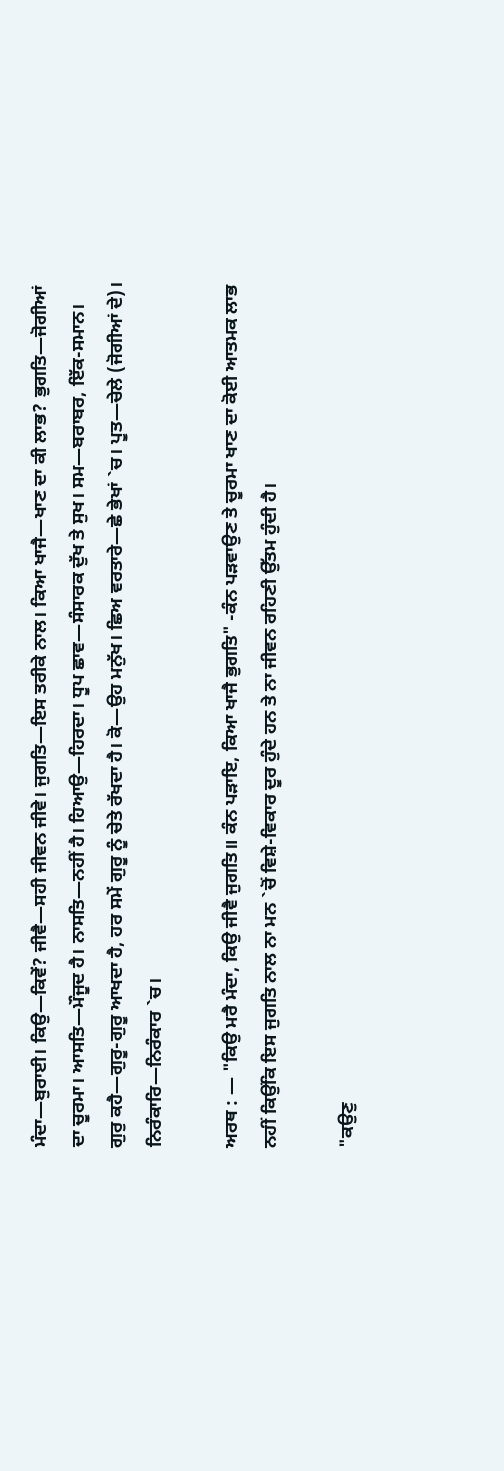ਮੰਦਾ—ਬੁਰਾਈ। ਕਿਉ—ਕਿਵੇਂ? ਜੀਵੈ—ਸਹੀ ਜੀਵਨ ਜੀਵੇ। ਜੁਗਤਿ—ਇਸ ਤਰੀਕੇ ਨਾਲ। ਕਿਆ ਖਾਜੈ—ਖਾਣ ਦਾ ਕੀ ਲਾਭ? ਭੁਗਤਿ—ਜੋਗੀਆਂ ਦਾ ਚੂਰਮਾ। ਆਸਤਿ—ਮੌਜੂਦ ਹੈ। ਨਾਸਤਿ—ਨਹੀਂ ਹੈ। ਹਿਆਉ—ਹਿਰਦਾ। ਧੂਪ ਛਾਵ—ਸੰਸਾਰਕ ਦੁੱਖ ਤੇ ਸੁਖ। ਸਮ—ਬਰਾਬਰ, ਇੱਕ-ਸਮਾਨ। ਗੁਰੁ ਕਹੈ—ਗੁਰੂ-ਗੁਰੂ ਆਖਦਾ ਹੈ, ਹਰ ਸਮੇਂ ਗੁਰੂ ਨੂੰ ਚੇਤੇ ਰੱਖਦਾ ਹੈ। ਕੋ—ਉਹ ਮਨੁੱਖ। ਛਿਅ ਵਰਤਾਰੇ—ਛੇ ਭੇਖਾਂ `ਚ। ਪੂਤ—ਚੇਲੇ (ਜੋਗੀਆਂ ਦੇ)। ਨਿਰੰਕਾਰਿ—ਨਿਰੰਕਾਰ `ਚ।

ਅਰਥ : — "ਕਿਉ ਮਰੈ ਮੰਦਾ, ਕਿਉ ਜੀਵੈ ਜੁਗਤਿ॥ ਕੰਨ ਪੜਾਇ, ਕਿਆ ਖਾਜੈ ਭੁਗਤਿ" -ਕੰਨ ਪੜਵਾਉਣ ਤੇ ਚੂਰਮਾ ਖਾਣ ਦਾ ਕੋਈ ਆਤਮਕ ਲਾਭ ਨਹੀਂ ਕਿਉਂਕਿ ਇਸ ਜੁਗਤਿ ਨਾਲ ਨਾ ਮਨ `ਚੋਂ ਵਿਸ਼ੇ-ਵਿਕਾਰ ਦੂਰ ਹੁੰਦੇ ਹਨ ਤੇ ਨਾ ਜੀਵਨ ਰਹਿਣੀ ਉੱਤਮ ਹੁੰਦੀ ਹੈ।

"ਕਉਣੁ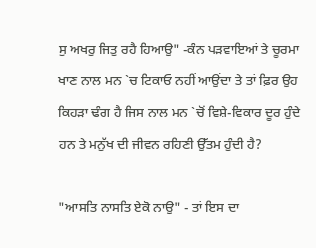ਸੁ ਅਖਰੁ ਜਿਤੁ ਰਹੈ ਹਿਆਉ" -ਕੰਨ ਪੜਵਾਇਆਂ ਤੇ ਚੂਰਮਾ ਖਾਣ ਨਾਲ ਮਨ `ਚ ਟਿਕਾਓ ਨਹੀਂ ਆਉਂਦਾ ਤੇ ਤਾਂ ਫ਼ਿਰ ਉਹ ਕਿਹੜਾ ਢੰਗ ਹੈ ਜਿਸ ਨਾਲ ਮਨ `ਚੋਂ ਵਿਸ਼ੇ-ਵਿਕਾਰ ਦੂਰ ਹੁੰਦੇ ਹਨ ਤੇ ਮਨੁੱਖ ਦੀ ਜੀਵਨ ਰਹਿਣੀ ਉੱਤਮ ਹੁੰਦੀ ਹੈ?

"ਆਸਤਿ ਨਾਸਤਿ ਏਕੋ ਨਾਉ" - ਤਾਂ ਇਸ ਦਾ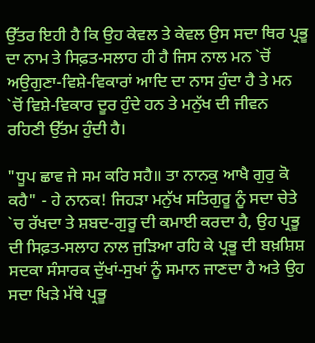ਉੱਤਰ ਇਹੀ ਹੈ ਕਿ ਉਹ ਕੇਵਲ ਤੇ ਕੇਵਲ ਉਸ ਸਦਾ ਥਿਰ ਪ੍ਰਭੂ ਦਾ ਨਾਮ ਤੇ ਸਿਫ਼ਤ-ਸਲਾਹ ਹੀ ਹੈ ਜਿਸ ਨਾਲ ਮਨ `ਚੋਂ ਅਉਗੁਣਾ-ਵਿਸ਼ੇ-ਵਿਕਾਰਾਂ ਆਦਿ ਦਾ ਨਾਸ ਹੁੰਦਾ ਹੈ ਤੇ ਮਨ `ਚੋਂ ਵਿਸ਼ੇ-ਵਿਕਾਰ ਦੂਰ ਹੁੰਦੇ ਹਨ ਤੇ ਮਨੁੱਖ ਦੀ ਜੀਵਨ ਰਹਿਣੀ ਉੱਤਮ ਹੁੰਦੀ ਹੈ।

"ਧੂਪ ਛਾਵ ਜੇ ਸਮ ਕਰਿ ਸਹੈ॥ ਤਾ ਨਾਨਕੁ ਆਖੈ ਗੁਰੁ ਕੋ ਕਹੈ" - ਹੇ ਨਾਨਕ! ਜਿਹੜਾ ਮਨੁੱਖ ਸਤਿਗੁਰੂ ਨੂੰ ਸਦਾ ਚੇਤੇ `ਚ ਰੱਖਦਾ ਤੇ ਸ਼ਬਦ-ਗੁਰੂ ਦੀ ਕਮਾਈ ਕਰਦਾ ਹੈ, ਉਹ ਪ੍ਰਭੂ ਦੀ ਸਿਫ਼ਤ-ਸਲਾਹ ਨਾਲ ਜੁੜਿਆ ਰਹਿ ਕੇ ਪ੍ਰਭੂ ਦੀ ਬਖ਼ਸ਼ਿਸ਼ ਸਦਕਾ ਸੰਸਾਰਕ ਦੁੱਖਾਂ-ਸੁਖਾਂ ਨੂੰ ਸਮਾਨ ਜਾਣਦਾ ਹੈ ਅਤੇ ਉਹ ਸਦਾ ਖਿੜੇ ਮੱਥੇ ਪ੍ਰਭੂ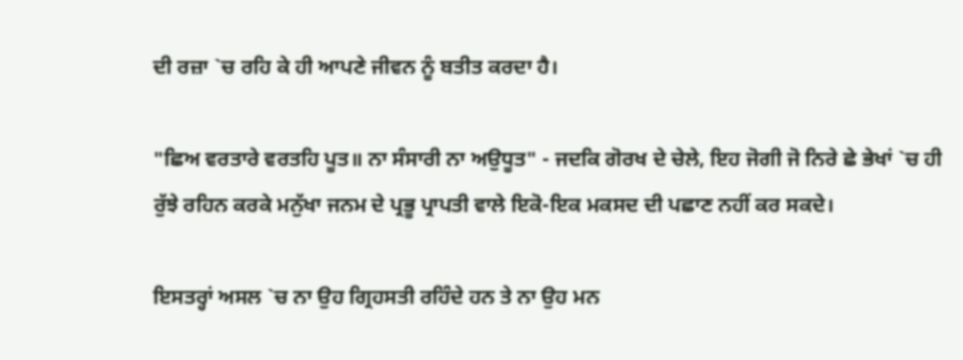ਦੀ ਰਜ਼ਾ `ਚ ਰਹਿ ਕੇ ਹੀ ਆਪਣੇ ਜੀਵਨ ਨੂੰ ਬਤੀਤ ਕਰਦਾ ਹੈ।

"ਛਿਅ ਵਰਤਾਰੇ ਵਰਤਹਿ ਪੂਤ॥ ਨਾ ਸੰਸਾਰੀ ਨਾ ਅਉਧੂਤ" - ਜਦਕਿ ਗੋਰਖ ਦੇ ਚੇਲੇ, ਇਹ ਜੋਗੀ ਜੋ ਨਿਰੇ ਛੇ ਭੇਖਾਂ `ਚ ਹੀ ਰੁੱਝੇ ਰਹਿਨ ਕਰਕੇ ਮਨੁੱਖਾ ਜਨਮ ਦੇ ਪ੍ਰਭੂ ਪ੍ਰਾਪਤੀ ਵਾਲੇ ਇਕੋ-ਇਕ ਮਕਸਦ ਦੀ ਪਛਾਣ ਨਹੀਂ ਕਰ ਸਕਦੇ।

ਇਸਤਰ੍ਹਾਂ ਅਸਲ `ਚ ਨਾ ਉਹ ਗ੍ਰਿਹਸਤੀ ਰਹਿੰਦੇ ਹਨ ਤੇ ਨਾ ਉਹ ਮਨ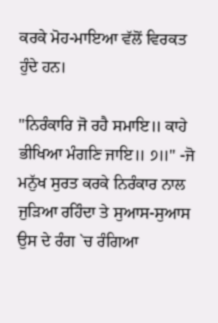ਕਰਕੇ ਮੋਹ-ਮਾਇਆ ਵੱਲੋਂ ਵਿਰਕਤ ਹੁੰਦੇ ਹਨ।

"ਨਿਰੰਕਾਰਿ ਜੋ ਰਹੈ ਸਮਾਇ॥ ਕਾਹੇ ਭੀਖਿਆ ਮੰਗਣਿ ਜਾਇ॥ ੭॥" -ਜੋ ਮਨੁੱਖ ਸੁਰਤ ਕਰਕੇ ਨਿਰੰਕਾਰ ਨਾਲ ਜੁੜਿਆ ਰਹਿੰਦਾ ਤੇ ਸੁਆਸ-ਸੁਆਸ ਉਸ ਦੇ ਰੰਗ `ਚ ਰੰਗਿਆ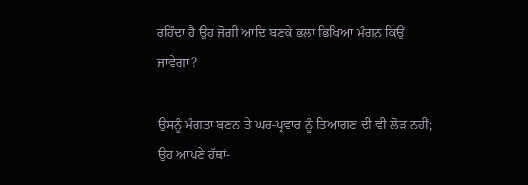ਰਹਿੰਦਾ ਹੈ ਉਹ ਜੋਗੀ ਆਦਿ ਬਣਕੇ ਭਲਾ ਭਿਖਿਆ ਮੰਗਨ ਕਿਉਂ ਜਾਵੇਗਾ?

ਉਸਨੂੰ ਮੰਗਤਾ ਬਣਨ ਤੇ ਘਰ-ਪ੍ਰਵਾਰ ਨੂੰ ਤਿਆਗਣ ਦੀ ਵੀ ਲੋੜ ਨਹੀਂ; ਉਹ ਆਪਣੇ ਹੱਥਾਂ-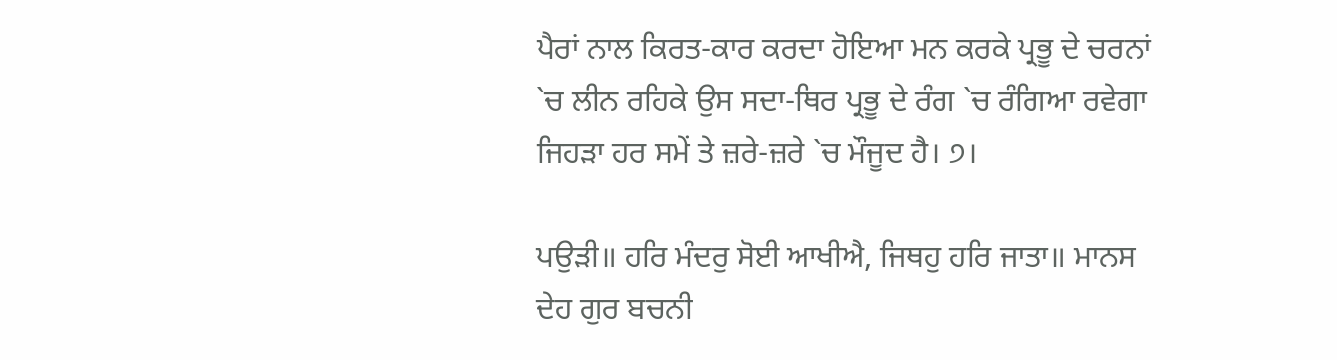ਪੈਰਾਂ ਨਾਲ ਕਿਰਤ-ਕਾਰ ਕਰਦਾ ਹੋਇਆ ਮਨ ਕਰਕੇ ਪ੍ਰਭੂ ਦੇ ਚਰਨਾਂ `ਚ ਲੀਨ ਰਹਿਕੇ ਉਸ ਸਦਾ-ਥਿਰ ਪ੍ਰਭੂ ਦੇ ਰੰਗ `ਚ ਰੰਗਿਆ ਰਵੇਗਾ ਜਿਹੜਾ ਹਰ ਸਮੇਂ ਤੇ ਜ਼ਰੇ-ਜ਼ਰੇ `ਚ ਮੌਜੂਦ ਹੈ। ੭।

ਪਉੜੀ॥ ਹਰਿ ਮੰਦਰੁ ਸੋਈ ਆਖੀਐ, ਜਿਥਹੁ ਹਰਿ ਜਾਤਾ॥ ਮਾਨਸ ਦੇਹ ਗੁਰ ਬਚਨੀ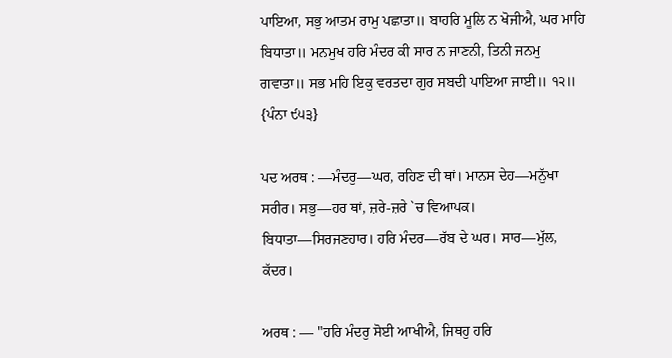ਪਾਇਆ, ਸਭੁ ਆਤਮ ਰਾਮੁ ਪਛਾਤਾ॥ ਬਾਹਰਿ ਮੂਲਿ ਨ ਖੋਜੀਐ, ਘਰ ਮਾਹਿ ਬਿਧਾਤਾ॥ ਮਨਮੁਖ ਹਰਿ ਮੰਦਰ ਕੀ ਸਾਰ ਨ ਜਾਣਨੀ, ਤਿਨੀ ਜਨਮੁ ਗਵਾਤਾ॥ ਸਭ ਮਹਿ ਇਕੁ ਵਰਤਦਾ ਗੁਰ ਸਬਦੀ ਪਾਇਆ ਜਾਈ॥ ੧੨॥ {ਪੰਨਾ ੯੫੩}

ਪਦ ਅਰਥ : —ਮੰਦਰੁ—ਘਰ, ਰਹਿਣ ਦੀ ਥਾਂ। ਮਾਨਸ ਦੇਹ—ਮਨੁੱਖਾ ਸਰੀਰ। ਸਭੁ—ਹਰ ਥਾਂ, ਜ਼ਰੇ-ਜ਼ਰੇ `ਚ ਵਿਆਪਕ। ਬਿਧਾਤਾ—ਸਿਰਜਣਹਾਰ। ਹਰਿ ਮੰਦਰ—ਰੱਬ ਦੇ ਘਰ। ਸਾਰ—ਮੁੱਲ, ਕੱਦਰ।

ਅਰਥ : — "ਹਰਿ ਮੰਦਰੁ ਸੋਈ ਆਖੀਐ, ਜਿਥਹੁ ਹਰਿ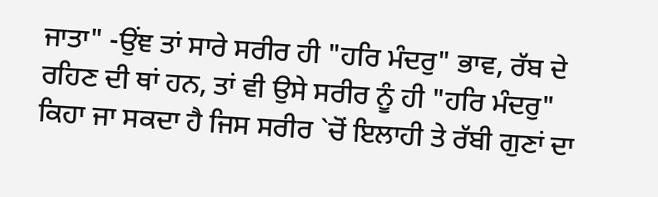ਜਾਤਾ" -ਉਂਞ ਤਾਂ ਸਾਰੇ ਸਰੀਰ ਹੀ "ਹਰਿ ਮੰਦਰੁ" ਭਾਵ, ਰੱਬ ਦੇ ਰਹਿਣ ਦੀ ਥਾਂ ਹਨ, ਤਾਂ ਵੀ ਉਸੇ ਸਰੀਰ ਨੂੰ ਹੀ "ਹਰਿ ਮੰਦਰੁ" ਕਿਹਾ ਜਾ ਸਕਦਾ ਹੈ ਜਿਸ ਸਰੀਰ `ਚੋਂ ਇਲਾਹੀ ਤੇ ਰੱਬੀ ਗੁਣਾਂ ਦਾ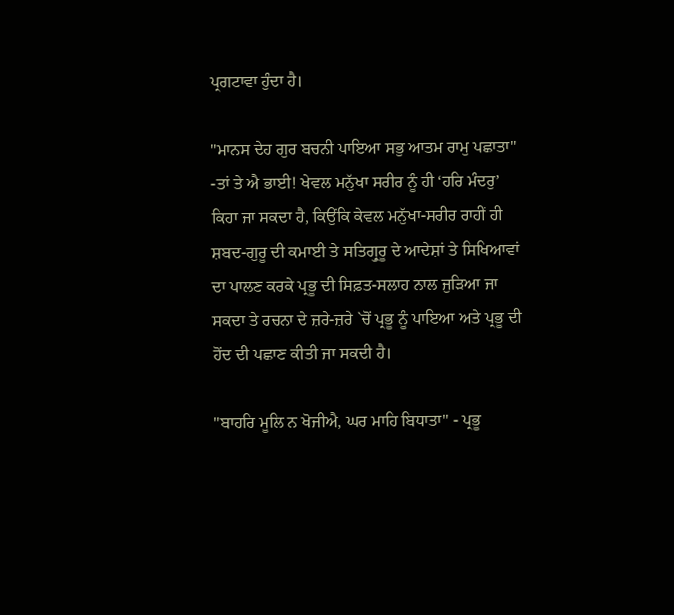ਪ੍ਰਗਟਾਵਾ ਹੁੰਦਾ ਹੈ।

"ਮਾਨਸ ਦੇਹ ਗੁਰ ਬਚਨੀ ਪਾਇਆ ਸਭੁ ਆਤਮ ਰਾਮੁ ਪਛਾਤਾ" -ਤਾਂ ਤੇ ਐ ਭਾਈ! ਖੇਵਲ ਮਨੁੱਖਾ ਸਰੀਰ ਨੂੰ ਹੀ ‘ਹਰਿ ਮੰਦਰੁ’ ਕਿਹਾ ਜਾ ਸਕਦਾ ਹੈ, ਕਿਉਂਕਿ ਕੇਵਲ ਮਨੁੱਖਾ-ਸਰੀਰ ਰਾਹੀਂ ਹੀ ਸ਼ਬਦ-ਗੁਰੂ ਦੀ ਕਮਾਈ ਤੇ ਸਤਿਗ੍ਰੁਰੂ ਦੇ ਆਦੇਸ਼ਾਂ ਤੇ ਸਿਖਿਆਵਾਂ ਦਾ ਪਾਲਣ ਕਰਕੇ ਪ੍ਰਭੂ ਦੀ ਸਿਫ਼ਤ-ਸਲਾਹ ਨਾਲ ਜੁੜਿਆ ਜਾ ਸਕਦਾ ਤੇ ਰਚਨਾ ਦੇ ਜ਼ਰੇ-ਜ਼ਰੇ `ਚੋਂ ਪ੍ਰਭੂ ਨੂੰ ਪਾਇਆ ਅਤੇ ਪ੍ਰਭੂ ਦੀ ਹੋਂਦ ਦੀ ਪਛਾਣ ਕੀਤੀ ਜਾ ਸਕਦੀ ਹੈ।

"ਬਾਹਰਿ ਮੂਲਿ ਨ ਖੋਜੀਐ, ਘਰ ਮਾਹਿ ਬਿਧਾਤਾ" - ਪ੍ਰਭੂ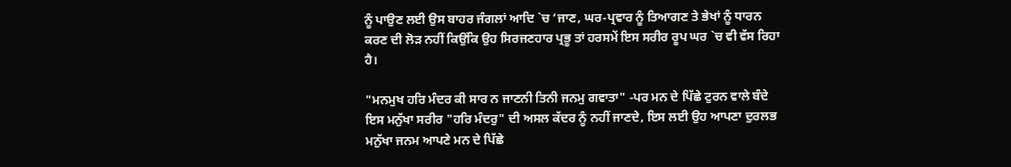ਨੂੰ ਪਾਉਣ ਲਈ ਉਸ ਬਾਹਰ ਜੰਗਲਾਂ ਆਦਿ `ਚ ‘ਜਾਣ, ਘਰ-ਪ੍ਰਵਾਰ ਨੂੰ ਤਿਆਗਣ ਤੇ ਭੇਖਾਂ ਨੂੰ ਧਾਰਨ ਕਰਣ ਦੀ ਲੋੜ ਨਹੀਂ ਕਿਉਂਕਿ ਉਹ ਸਿਰਜਣਹਾਰ ਪ੍ਰਭੂ ਤਾਂ ਹਰਸਮੇਂ ਇਸ ਸਰੀਰ ਰੂਪ ਘਰ `ਚ ਵੀ ਵੱਸ ਰਿਹਾ ਹੈ।

"ਮਨਮੁਖ ਹਰਿ ਮੰਦਰ ਕੀ ਸਾਰ ਨ ਜਾਣਨੀ ਤਿਨੀ ਜਨਮੁ ਗਵਾਤਾ" -ਪਰ ਮਨ ਦੇ ਪਿੱਛੇ ਟੁਰਨ ਵਾਲੇ ਬੰਦੇ ਇਸ ਮਨੁੱਖਾ ਸਰੀਰ "ਹਰਿ ਮੰਦਰੁ" ਦੀ ਅਸਲ ਕੱਦਰ ਨੂੰ ਨਹੀਂ ਜਾਣਦੇ, ਇਸ ਲਈ ਉਹ ਆਪਣਾ ਦੁਰਲਭ ਮਨੁੱਖਾ ਜਨਮ ਆਪਣੇ ਮਨ ਦੇ ਪਿੱਛੇ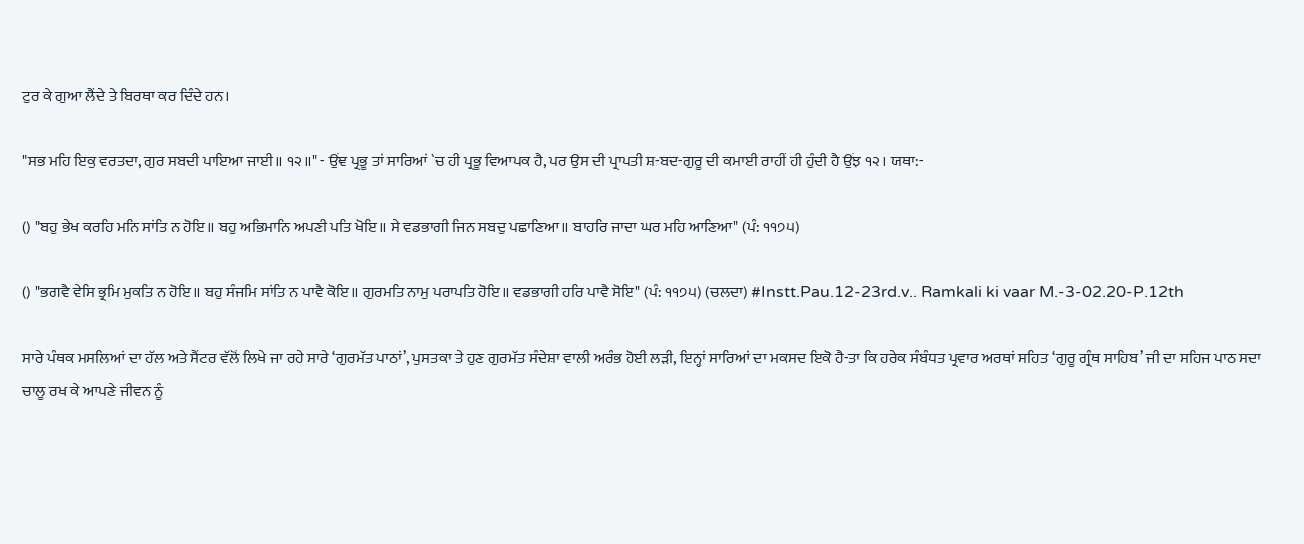ਟੁਰ ਕੇ ਗੁਆ ਲੈਂਦੇ ਤੇ ਬਿਰਥਾ ਕਰ ਦਿੰਦੇ ਹਨ।

"ਸਭ ਮਹਿ ਇਕੁ ਵਰਤਦਾ, ਗੁਰ ਸਬਦੀ ਪਾਇਆ ਜਾਈ॥ ੧੨॥" - ਉਂਞ ਪ੍ਰਭੂ ਤਾਂ ਸਾਰਿਆਂ `ਚ ਹੀ ਪ੍ਰਭੂ ਵਿਆਪਕ ਹੈ, ਪਰ ਉਸ ਦੀ ਪ੍ਰਾਪਤੀ ਸ਼-ਬਦ-ਗੁਰੂ ਦੀ ਕਮਾਈ ਰਾਹੀਂ ਹੀ ਹੁੰਦੀ ਹੈ ਉਂਝ ੧੨। ਯਥਾ:-

() "ਬਹੁ ਭੇਖ ਕਰਹਿ ਮਨਿ ਸਾਂਤਿ ਨ ਹੋਇ॥ ਬਹੁ ਅਭਿਮਾਨਿ ਅਪਣੀ ਪਤਿ ਖੋਇ॥ ਸੇ ਵਡਭਾਗੀ ਜਿਨ ਸਬਦੁ ਪਛਾਣਿਆ॥ ਬਾਹਰਿ ਜਾਦਾ ਘਰ ਮਹਿ ਆਣਿਆ" (ਪੰ: ੧੧੭੫)

() "ਭਗਵੈ ਵੇਸਿ ਭ੍ਰਮਿ ਮੁਕਤਿ ਨ ਹੋਇ॥ ਬਹੁ ਸੰਜਮਿ ਸਾਂਤਿ ਨ ਪਾਵੈ ਕੋਇ॥ ਗੁਰਮਤਿ ਨਾਮੁ ਪਰਾਪਤਿ ਹੋਇ॥ ਵਡਭਾਗੀ ਹਰਿ ਪਾਵੈ ਸੋਇ" (ਪੰ: ੧੧੭੫) (ਚਲਦਾ) #Instt.Pau.12-23rd.v.. Ramkali ki vaar M.-3-02.20-P.12th

ਸਾਰੇ ਪੰਥਕ ਮਸਲਿਆਂ ਦਾ ਹੱਲ ਅਤੇ ਸੈਂਟਰ ਵੱਲੋਂ ਲਿਖੇ ਜਾ ਰਹੇ ਸਾਰੇ ‘ਗੁਰਮੱਤ ਪਾਠਾਂ’, ਪੁਸਤਕਾ ਤੇ ਹੁਣ ਗੁਰਮੱਤ ਸੰਦੇਸ਼ਾ ਵਾਲੀ ਅਰੰਭ ਹੋਈ ਲੜੀ, ਇਨ੍ਹਾਂ ਸਾਰਿਆਂ ਦਾ ਮਕਸਦ ਇਕੋ ਹੈ-ਤਾ ਕਿ ਹਰੇਕ ਸੰਬੰਧਤ ਪ੍ਰਵਾਰ ਅਰਥਾਂ ਸਹਿਤ ‘ਗੁਰੂ ਗ੍ਰੰਥ ਸਾਹਿਬ’ ਜੀ ਦਾ ਸਹਿਜ ਪਾਠ ਸਦਾ ਚਾਲੂ ਰਖ ਕੇ ਆਪਣੇ ਜੀਵਨ ਨੂੰ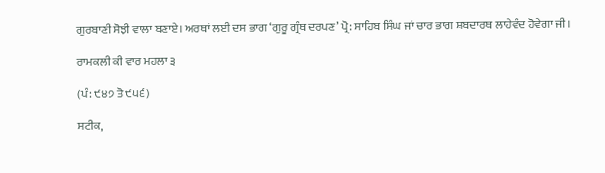ਗੁਰਬਾਣੀ ਸੋਝੀ ਵਾਲਾ ਬਣਾਏ। ਅਰਥਾਂ ਲਈ ਦਸ ਭਾਗ ‘ਗੁਰੂ ਗ੍ਰੰਥ ਦਰਪਣ’ ਪ੍ਰੋ: ਸਾਹਿਬ ਸਿੰਘ ਜਾਂ ਚਾਰ ਭਾਗ ਸ਼ਬਦਾਰਥ ਲਾਹੇਵੰਦ ਹੋਵੇਗਾ ਜੀ।

ਰਾਮਕਲੀ ਕੀ ਵਾਰ ਮਹਲਾ ੩

(ਪੰ: ੯੪੭ ਤੋ ੯੫੬)

ਸਟੀਕ,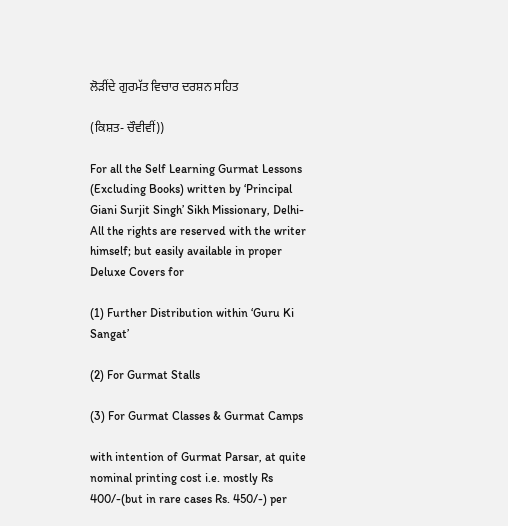ਲੋੜੀਂਦੇ ਗੁਰਮੱਤ ਵਿਚਾਰ ਦਰਸ਼ਨ ਸਹਿਤ

(ਕਿਸ਼ਤ- ਚੌਵੀਵੀਂ))

For all the Self Learning Gurmat Lessons (Excluding Books) written by ‘Principal Giani Surjit Singh’ Sikh Missionary, Delhi-All the rights are reserved with the writer himself; but easily available in proper Deluxe Covers for

(1) Further Distribution within ‘Guru Ki Sangat’

(2) For Gurmat Stalls

(3) For Gurmat Classes & Gurmat Camps

with intention of Gurmat Parsar, at quite nominal printing cost i.e. mostly Rs 400/-(but in rare cases Rs. 450/-) per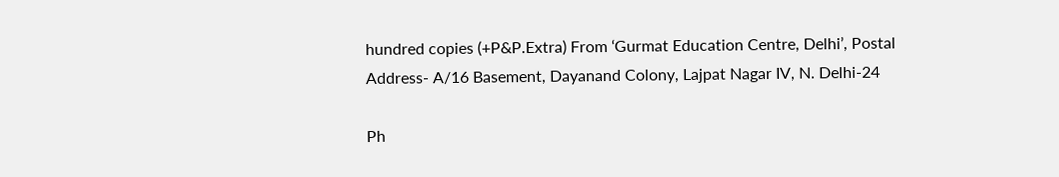hundred copies (+P&P.Extra) From ‘Gurmat Education Centre, Delhi’, Postal Address- A/16 Basement, Dayanand Colony, Lajpat Nagar IV, N. Delhi-24

Ph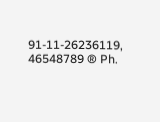91-11-26236119, 46548789 ® Ph.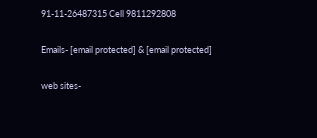91-11-26487315 Cell 9811292808

Emails- [email protected] & [email protected]

web sites-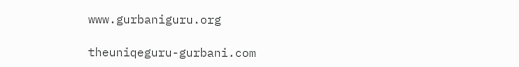www.gurbaniguru.org

theuniqeguru-gurbani.com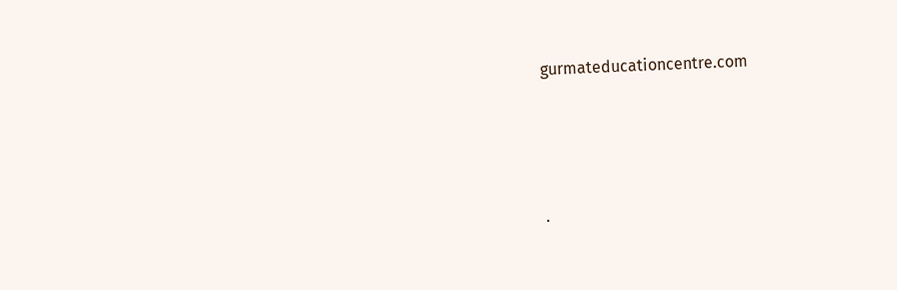gurmateducationcentre.com




.